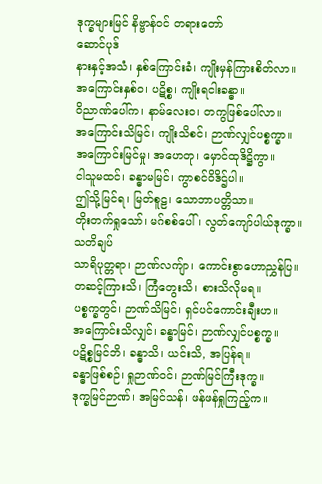ဒုက္ခများမြင် နိဗ္ဗာန်ဝင် တရားတော်
ဆောင်ပုဒ်
နားနှင့်အသံ၊ နှစ်ကြောင်းခံ၊ ကျိုးမှန်ကြားစိတ်လာ။
အကြောင်းနှစ်ဝ၊ ပဋိစ္စ၊ ကျိုးရငါးခန္ဓာ။
ဝိညာဏ်ပေါ်က၊ နာမ်လေးဝ၊ တကွဖြစ်ပေါ်လာ။
အကြောင်းသိမြင်၊ ကျိုးသိစင်၊ ဉာဏ်လျှင်ပစ္စက္ခာ။
အကြောင်းမြင်မှု၊ အဟေတု၊ မှောင်ထုဒိဋ္ဌိကွာ။
ငါသူမထင်၊ ခန္ဓာမမြင်၊ ကွာစင်ဝိဒိဌ်ပါ။
ဤသို့မြင်ရ၊ မြတ်စူဠ၊ သောဘာပတ္တိသာ။
တိုးတက်ရှုသော်၊ မဂ်စစ်ပေါ်၊ လွတ်ကျော်ပါယ်ဒုက္ခာ။
သတိချပ်
သာရိပုတ္တရာ၊ ဉာဏ်လကျ်ာ၊ ကောင်းစွာဟောညွှန်ပြ။
တဆင့်ကြားသိ၊ ကြံတွေးသိ၊ စားသိလိုမရ။
ပစ္စက္ခတွင်၊ ဉာဏ်သိမြင်၊ ရှင်ပင်ကောင်းချီးဟ။
အကြောင်းသိလျှင်၊ ခန္ဓာမြင်၊ ဉာဏ်လျှင်ပစ္စက္ခ။
ပဋိစ္စမြင်ဘိ၊ ခန္ဓာသိ၊ ယင်းသိ, အပြန်ရ။
ခန္ဓာဖြစ်စဉ်၊ ရှုဉာဏ်ဝင်၊ ဉာဏ်မြင်ကြီးဒုက္ခ။
ဒုက္ခမြင်ဉာဏ်၊ အမြင်သန်၊ ဖန်ဖန်ရှုကြည့်က။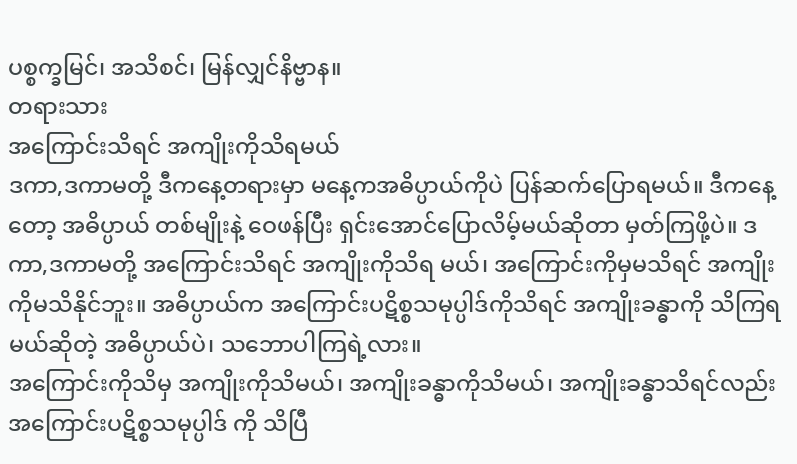ပစ္စက္ခမြင်၊ အသိစင်၊ မြန်လျှင်နိဗ္ဗာန။
တရားသား
အကြောင်းသိရင် အကျိုးကိုသိရမယ်
ဒကာ,ဒကာမတို့ ဒီကနေ့တရားမှာ မနေ့ကအဓိပ္ပာယ်ကိုပဲ ပြန်ဆက်ပြောရမယ်။ ဒီကနေ့တော့ အဓိပ္ပာယ် တစ်မျိုးနဲ့ ဝေဖန်ပြီး ရှင်းအောင်ပြောလိမ့်မယ်ဆိုတာ မှတ်ကြဖို့ပဲ။ ဒကာ,ဒကာမတို့ အကြောင်းသိရင် အကျိုးကိုသိရ မယ်၊ အကြောင်းကိုမှမသိရင် အကျိုးကိုမသိနိုင်ဘူး။ အဓိပ္ပာယ်က အကြောင်းပဋိစ္စသမုပ္ပါဒ်ကိုသိရင် အကျိုးခန္ဓာကို သိကြရမယ်ဆိုတဲ့ အဓိပ္ပာယ်ပဲ၊ သဘောပါကြရဲ့လား။
အကြောင်းကိုသိမှ အကျိုးကိုသိမယ်၊ အကျိုးခန္ဓာကိုသိမယ်၊ အကျိုးခန္ဓာသိရင်လည်း အကြောင်းပဋိစ္စသမုပ္ပါဒ် ကို သိပြီ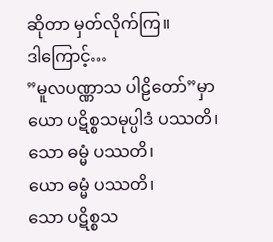ဆိုတာ မှတ်လိုက်ကြ။
ဒါကြောင့်…
”မူလပဏ္ဏာသ ပါဠိတော်”မှာ
ယော ပဋိစ္စသမုပ္ပါဒံ ပဿတိ၊
သော ဓမ္မံ ပဿတိ၊
ယော ဓမ္မံ ပဿတိ၊
သော ပဋိစ္စသ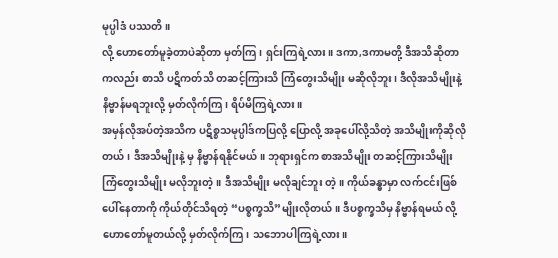မုပ္ပါဒံ ပဿတိ။
လို့ ဟောတော်မူခဲ့တာပဲဆိုတာ မှတ်ကြ၊ ရှင်းကြရဲ့လား။ ဒကာ,ဒကာမတို့ ဒီအသိဆိုတာကလည်း စာသိ ပဋိကတ်သိ တဆင့်ကြားသိ ကြံတွေးသိမျိုး မဆိုလိုဘူး၊ ဒီလိုအသိမျိုးနဲ့ နိဗ္ဗာန်မရဘူးလို့ မှတ်လိုက်ကြ၊ ရိပ်မိကြရဲ့လား။
အမှန်လိုအပ်တဲ့အသိက ပဋိစ္စသမုပ္ပါဒ်ကပြလို့ ပြောလို့ အခုပေါ်လို့သိတဲ့ အသိမျိုးကိုဆိုလိုတယ်၊ ဒီအသိမျိုးနဲ့ မှ နိဗ္ဗာန်ရနိုင်မယ်။ ဘုရားရှင်က စာအသိမျိုး တဆင့်ကြားသိမျိုး ကြံတွေးသိမျိုး မလိုဘူးတဲ့။ ဒီအသိမျိုး မလိုချင်ဘူး တဲ့။ ကိုယ်ခန္ဓာမှာ လက်ငင်းဖြစ်ပေါ်နေတာကို ကိုယ်တိုင်သိရတဲ့ “ပစ္စက္ခသိ”မျိုးလိုတယ်။ ဒီပစ္စက္ခသိမှ နိဗ္ဗာန်ရမယ် လို့ ဟောတော်မူတယ်လို့ မှတ်လိုက်ကြ၊ သဘောပါကြရဲ့လား။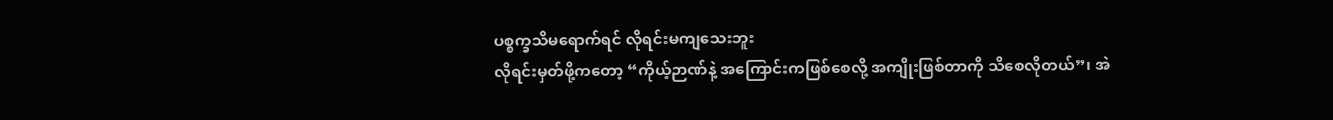ပစ္စက္ခသိမရောက်ရင် လိုရင်းမကျသေးဘူး
လိုရင်းမှတ်ဖို့ကတော့ “ကိုယ့်ဉာဏ်နဲ့ အကြောင်းကဖြစ်စေလို့ အကျိုးဖြစ်တာကို သိစေလိုတယ်”၊ အဲ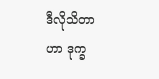ဒီလိုသိတာ ဟာ ဒုက္ခ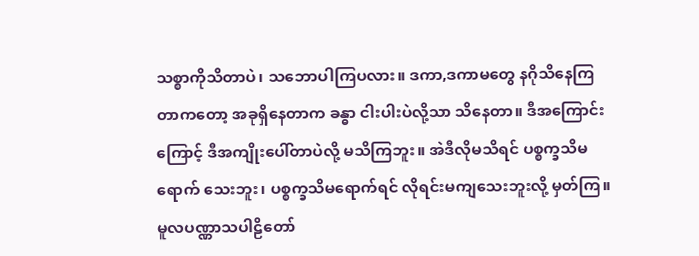သစ္စာကိုသိတာပဲ၊ သဘောပါကြပလား။ ဒကာ,ဒကာမတွေ နဂိုသိနေကြတာကတော့ အခုရှိနေတာက ခန္ဓာ ငါးပါးပဲလို့သာ သိနေတာ။ ဒီအကြောင်းကြောင့် ဒီအကျိုးပေါ်တာပဲလို့ မသိကြဘူး။ အဲဒီလိုမသိရင် ပစ္စက္ခသိမရောက် သေးဘူး၊ ပစ္စက္ခသိမရောက်ရင် လိုရင်းမကျသေးဘူးလို့ မှတ်ကြ။
မူလပဏ္ဏာသပါဠိတော်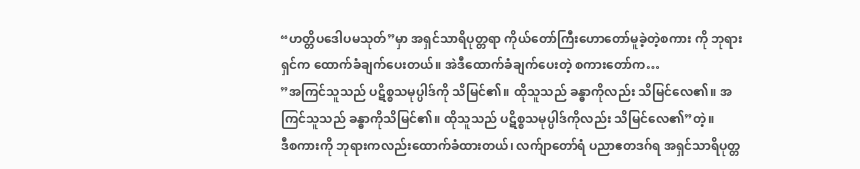“ဟတ္တိပဒေါပမသုတ်”မှာ အရှင်သာရိပုတ္တရာ ကိုယ်တော်ကြီးဟောတော်မူခဲ့တဲ့စကား ကို ဘုရားရှင်က ထောက်ခံချက်ပေးတယ်။ အဲဒီထောက်ခံချက်ပေးတဲ့ စကားတော်က…
”အကြင်သူသည် ပဋိစ္စသမုပ္ပါဒ်ကို သိမြင်၏။ ထိုသူသည် ခန္ဓာကိုလည်း သိမြင်လေ၏။ အကြင်သူသည် ခန္ဓာကိုသိမြင်၏။ ထိုသူသည် ပဋိစ္စသမုပ္ပါဒ်ကိုလည်း သိမြင်လေ၏”တဲ့။
ဒီစကားကို ဘုရားကလည်းထောက်ခံထားတယ်၊ လက်ျာတော်ရံ ပညာဧတဒဂ်ရ အရှင်သာရိပုတ္တ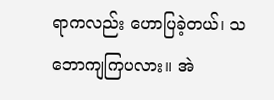ရာကလည်း ဟောပြခဲ့တယ်၊ သဘောကျကြပလား။ အဲ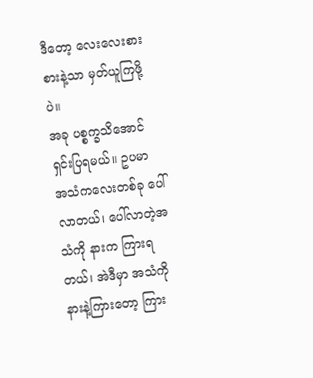ဒီတော့ လေးလေးစားစားနဲ့သာ မှတ်ယူကြဖို့ပဲ။
အခု ပစ္စက္ခသိအောင် ရှင်းပြရမယ်။ ဥပမာ အသံကလေးတစ်ခု ပေါ်လာတယ်၊ ပေါ်လာတဲ့အသံကို နားက ကြားရတယ်၊ အဲဒီမှာ အသံကိုနားနဲ့ကြားတော့ ကြား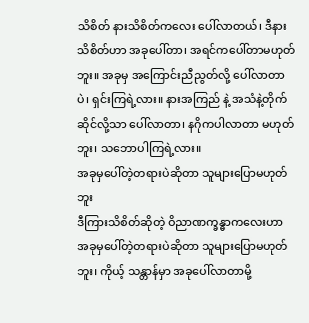သိစိတ် နားသိစိတ်ကလေး ပေါ်လာတယ်၊ ဒီနားသိစိတ်ဟာ အခုပေါ်တာ၊ အရင်ကပေါ်တာမဟုတ်ဘူး။ အခုမှ အကြောင်းညီညွတ်လို့ ပေါ်လာတာပဲ၊ ရှင်းကြရဲ့လား။ နားအကြည် နဲ့ အသံနဲ့တိုက်ဆိုင်လို့သာ ပေါ်လာတာ၊ နဂိုကပါလာတာ မဟုတ်ဘူး၊ သဘောပါကြရဲ့လား။
အခုမှပေါ်တဲ့တရားပဲဆိုတာ သူများပြောမဟုတ်ဘူး
ဒီကြားသိစိတ်ဆိုတဲ့ ဝိညာဏက္ခန္ဓာကလေးဟာ အခုမှပေါ်တဲ့တရားပဲဆိုတာ သူများပြောမဟုတ်ဘူး၊ ကိုယ့် သန္တာန်မှာ အခုပေါ်လာတာမို့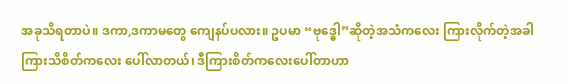အခုသိရတာပဲ။ ဒကာ,ဒကာမတွေ ကျေနပ်ပလား။ ဥပမာ “ဗုဒ္ဓေါ”ဆိုတဲ့အသံကလေး ကြားလိုက်တဲ့အခါ ကြားသိစိတ်ကလေး ပေါ်လာတယ်၊ ဒီကြားစိတ်ကလေးပေါ်တာဟာ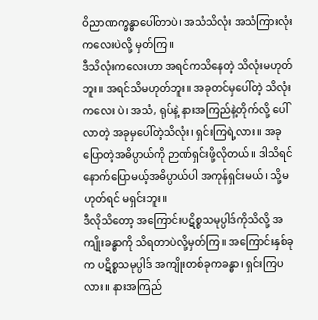ဝိညာဏက္ခန္ဓာပေါ်တာပဲ၊ အသံသိလုံး အသံကြားလုံးကလေးပဲလို့ မှတ်ကြ။
ဒီသိလုံးကလေးဟာ အရင်ကသိနေတဲ့ သိလုံးမဟုတ်ဘူး။ အရင်သိမဟုတ်ဘူး။ အခုတင်မှပေါ်တဲ့ သိလုံးကလေး ပဲ၊ အသံ, ရုပ်နဲ့ နားအကြည်နဲ့တိုက်လို့ ပေါ်လာတဲ့ အခုမှပေါ်တဲ့သိလုံး၊ ရှင်းကြရဲ့လား။ အခုပြောတဲ့အဓိပ္ပာယ်ကို ဉာဏ်ရှင်းဖို့လိုတယ်။ ဒါသိရင် နောက်ပြောမယ့်အဓိပ္ပာယ်ပါ အကုန်ရှင်းမယ်၊ သို့မဟုတ်ရင် မရှင်းဘူး။
ဒီလိုသိတော့ အကြောင်းပဋိစ္စသမုပ္ပါဒ်ကိုသိလို့ အကျိုးခန္ဓာကို သိရတာပဲလို့မှတ်ကြ။ အကြောင်းနှစ်ခုက ပဋိစ္စသမုပ္ပါဒ် အကျိုးတစ်ခုကခန္ဓာ၊ ရှင်းကြပလား။ နားအကြည်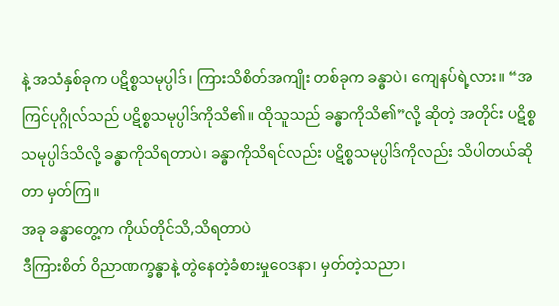နဲ့ အသံနှစ်ခုက ပဋိစ္စသမုပ္ပါဒ်၊ ကြားသိစိတ်အကျိုး တစ်ခုက ခန္ဓာပဲ၊ ကျေနပ်ရဲ့လား။ “အကြင်ပုဂ္ဂိုလ်သည် ပဋိစ္စသမုပ္ပါဒ်ကိုသိ၏။ ထိုသူသည် ခန္ဓာကိုသိ၏”လို့ ဆိုတဲ့ အတိုင်း ပဋိစ္စသမုပ္ပါဒ်သိလို့ ခန္ဓာကိုသိရတာပဲ၊ ခန္ဓာကိုသိရင်လည်း ပဋိစ္စသမုပ္ပါဒ်ကိုလည်း သိပါတယ်ဆိုတာ မှတ်ကြ။
အခု ခန္ဓာတွေ့က ကိုယ်တိုင်သိ,သိရတာပဲ
ဒီကြားစိတ် ဝိညာဏက္ခန္ဓာနဲ့ တွဲနေတဲ့ခံစားမှုဝေဒနာ၊ မှတ်တဲ့သညာ၊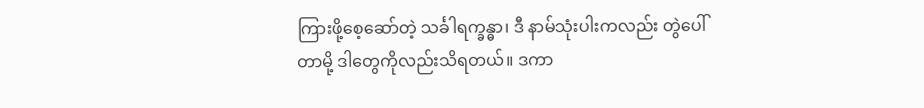ကြားဖို့စေ့ဆော်တဲ့ သင်္ခါရက္ခန္ဓာ၊ ဒီ နာမ်သုံးပါးကလည်း တွဲပေါ်တာမို့ ဒါတွေကိုလည်းသိရတယ်။ ဒကာ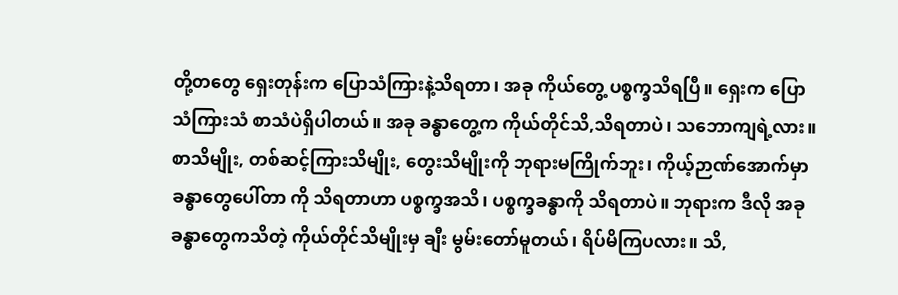တို့တတွေ ရှေးတုန်းက ပြောသံကြားနဲ့သိရတာ၊ အခု ကိုယ်တွေ့ ပစ္စက္ခသိရပြီ။ ရှေးက ပြောသံကြားသံ စာသံပဲရှိပါတယ်။ အခု ခန္ဓာတွေ့က ကိုယ်တိုင်သိ,သိရတာပဲ၊ သဘောကျရဲ့လား။
စာသိမျိုး, တစ်ဆင့်ကြားသိမျိုး, တွေးသိမျိုးကို ဘုရားမကြိုက်ဘူး၊ ကိုယ့်ဉာဏ်အောက်မှာ ခန္ဓာတွေပေါ်တာ ကို သိရတာဟာ ပစ္စက္ခအသိ၊ ပစ္စက္ခခန္ဓာကို သိရတာပဲ။ ဘုရားက ဒီလို အခုခန္ဓာတွေကသိတဲ့ ကိုယ်တိုင်သိမျိုးမှ ချီး မွမ်းတော်မူတယ်၊ ရိပ်မိကြပလား။ သိ,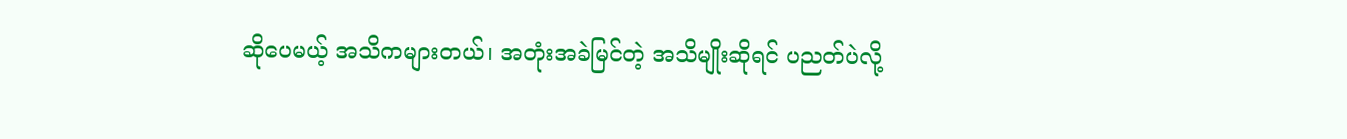ဆိုပေမယ့် အသိကများတယ်၊ အတုံးအခဲမြင်တဲ့ အသိမျိုးဆိုရင် ပညတ်ပဲလို့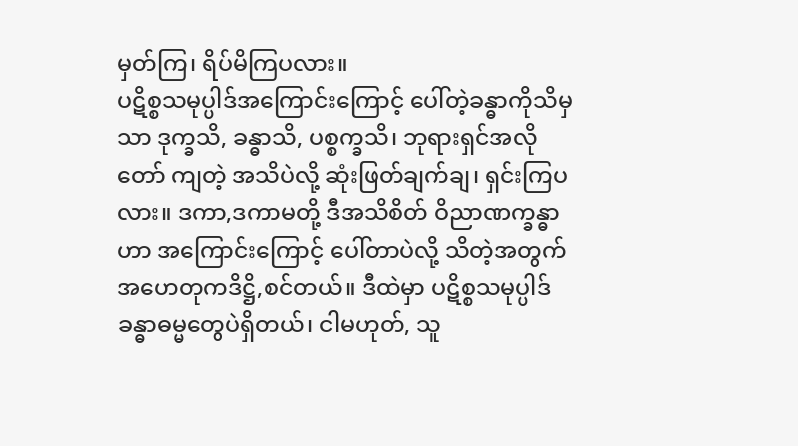မှတ်ကြ၊ ရိပ်မိကြပလား။
ပဋိစ္စသမုပ္ပါဒ်အကြောင်းကြောင့် ပေါ်တဲ့ခန္ဓာကိုသိမှသာ ဒုက္ခသိ, ခန္ဓာသိ, ပစ္စက္ခသိ၊ ဘုရားရှင်အလိုတော် ကျတဲ့ အသိပဲလို့ ဆုံးဖြတ်ချက်ချ၊ ရှင်းကြပလား။ ဒကာ,ဒကာမတို့ ဒီအသိစိတ် ဝိညာဏက္ခန္ဓာဟာ အကြောင်းကြောင့် ပေါ်တာပဲလို့ သိတဲ့အတွက် အဟေတုကဒိဋ္ဌိ,စင်တယ်။ ဒီထဲမှာ ပဋိစ္စသမုပ္ပါဒ် ခန္ဓာဓမ္မတွေပဲရှိတယ်၊ ငါမဟုတ်, သူ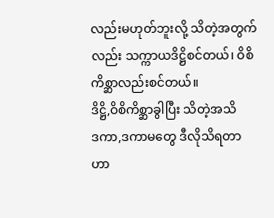လည်းမဟုတ်ဘူးလို့ သိတဲ့အတွက်လည်း သက္ကာယဒိဋ္ဌိစင်တယ်၊ ဝိစိကိစ္ဆာလည်းစင်တယ်။
ဒိဋ္ဌိ,ဝိစိကိစ္ဆာခွါပြီး သိတဲ့အသိ
ဒကာ,ဒကာမတွေ ဒီလိုသိရတာဟာ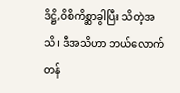ဒိဋ္ဌိ,ဝိစိကိစ္ဆာခွါပြီး သိတဲ့အသိ၊ ဒီအသိဟာ ဘယ်လောက်တန်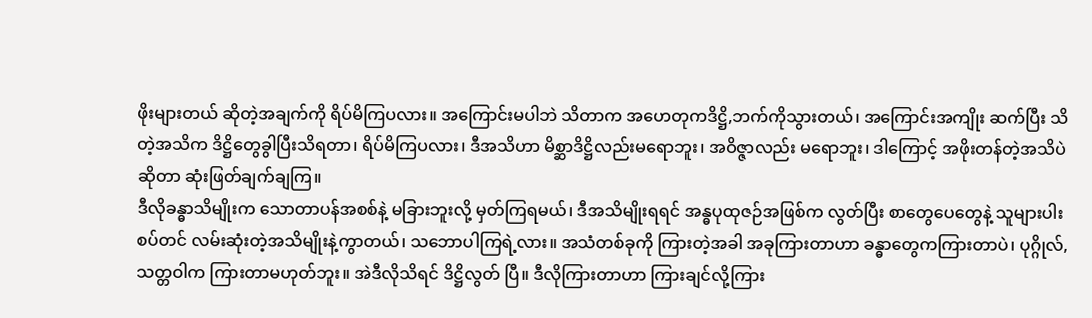ဖိုးများတယ် ဆိုတဲ့အချက်ကို ရိပ်မိကြပလား။ အကြောင်းမပါဘဲ သိတာက အဟေတုကဒိဋ္ဌိ,ဘက်ကိုသွားတယ်၊ အကြောင်းအကျိုး ဆက်ပြီး သိတဲ့အသိက ဒိဋ္ဌိတွေခွါပြီးသိရတာ၊ ရိပ်မိကြပလား၊ ဒီအသိဟာ မိစ္ဆာဒိဋ္ဌိလည်းမရောဘူး၊ အဝိဇ္ဇာလည်း မရောဘူး၊ ဒါကြောင့် အဖိုးတန်တဲ့အသိပဲဆိုတာ ဆုံးဖြတ်ချက်ချကြ။
ဒီလိုခန္ဓာသိမျိုးက သောတာပန်အစစ်နဲ့ မခြားဘူးလို့ မှတ်ကြရမယ်၊ ဒီအသိမျိုးရရင် အန္ဓပုထုဇဉ်အဖြစ်က လွတ်ပြီး စာတွေပေတွေနဲ့ သူများပါးစပ်တင် လမ်းဆုံးတဲ့အသိမျိုးနဲ့ကွာတယ်၊ သဘောပါကြရဲ့လား။ အသံတစ်ခုကို ကြားတဲ့အခါ အခုကြားတာဟာ ခန္ဓာတွေကကြားတာပဲ၊ ပုဂ္ဂိုလ်,သတ္တဝါက ကြားတာမဟုတ်ဘူး။ အဲဒီလိုသိရင် ဒိဋ္ဌိလွတ် ပြီ။ ဒီလိုကြားတာဟာ ကြားချင်လို့ကြား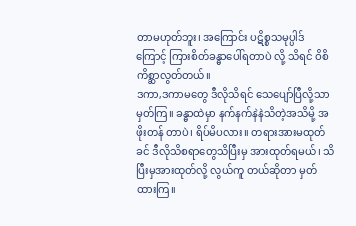တာမဟုတ်ဘူး၊ အကြောင်း ပဋိစ္စသမုပ္ပါဒ်ကြောင့် ကြားစိတ်ခန္ဓာပေါ်ရတာပဲ လို့ သိရင် ဝိစိကိစ္ဆာလွတ်တယ်။
ဒကာ,ဒကာမတွေ ဒီလိုသိရင် သေပျော်ပြီလို့သာမှတ်ကြ။ ခန္ဓာထဲမှာ နက်နက်နဲနဲသိတဲ့အသိမို့ အဖိုးတန် တာပဲ၊ ရိပ်မိပလား။ တရားအားမထုတ်ခင် ဒီလိုသိစရာတွေသိပြီးမှ အားထုတ်ရမယ်၊ သိပြီးမှအားထုတ်လို့ လွယ်ကူ တယ်ဆိုတာ မှတ်ထားကြ။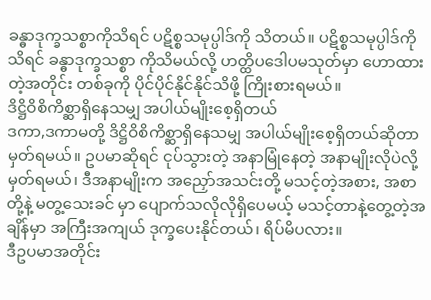ခန္ဓာဒုက္ခသစ္စာကိုသိရင် ပဋိစ္စသမုပ္ပါဒ်ကို သိတယ်။ ပဋိစ္စသမုပ္ပါဒ်ကိုသိရင် ခန္ဓာဒုက္ခသစ္စာ ကိုသိမယ်လို့ ဟတ္ထိပဒေါပမသုတ်မှာ ဟောထားတဲ့အတိုင်း တစ်ခုကို ပိုင်ပိုင်နိုင်နိုင်သိဖို့ ကြိုးစားရမယ်။
ဒိဋ္ဌိဝိစိကိစ္ဆာရှိနေသမျှ အပါယ်မျိုးစေ့ရှိတယ်
ဒကာ,ဒကာမတို့ ဒိဋ္ဌိဝိစိကိစ္ဆာရှိနေသမျှ အပါယ်မျိုးစေ့ရှိတယ်ဆိုတာ မှတ်ရမယ်။ ဥပမာဆိုရင် ငုပ်သွားတဲ့ အနာမြုံနေတဲ့ အနာမျိုးလိုပဲလို့မှတ်ရမယ်၊ ဒီအနာမျိုးက အညှော်အသင်းတို့ မသင့်တဲ့အစား, အစာတို့နဲ့ မတွ့သေးခင် မှာ ပျောက်သလိုလိုရှိပေမယ့် မသင့်တာနဲ့တွေ့တဲ့အချိန်မှာ အကြီးအကျယ် ဒုက္ခပေးနိုင်တယ်၊ ရိပ်မိပလား။
ဒီဥပမာအတိုင်း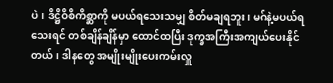ပဲ၊ ဒိဋ္ဌိဝိစိကိစ္ဆာကို မပယ်ရသေးသမျှ စိတ်မချရဘူး၊ မဂ်နဲ့မပယ်ရသေးရင် တစ်ချိန်ချိန်မှာ ထောင်ထပြီး ဒုက္ခအကြီးအကျယ်ပေးနိုင်တယ်၊ ဒါနတွေ အမျိုးမျိုးပေးကမ်းလှူ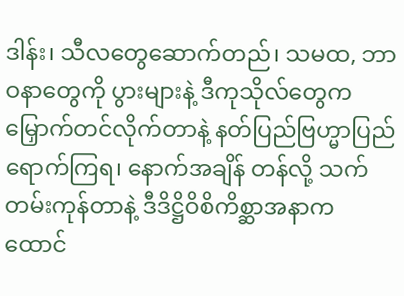ဒါန်း၊ သီလတွေဆောက်တည်၊ သမထ, ဘာဝနာတွေကို ပွားများနဲ့ ဒီကုသိုလ်တွေက မြှောက်တင်လိုက်တာနဲ့ နတ်ပြည်ဗြဟ္မာပြည်ရောက်ကြရ၊ နောက်အချိန် တန်လို့ သက်တမ်းကုန်တာနဲ့ ဒီဒိဋ္ဌိဝိစိကိစ္ဆာအနာက ထောင်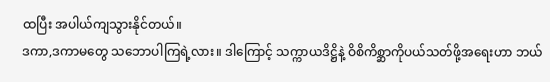ထပြီး အပါယ်ကျသွားနိုင်တယ်။
ဒကာ,ဒကာမတွေ သဘောပါကြရဲ့လား။ ဒါကြောင့် သက္ကာယဒိဋ္ဌိနဲ့ ဝိစိကိစ္ဆာကိုပယ်သတ်ဖို့အရေးဟာ ဘယ်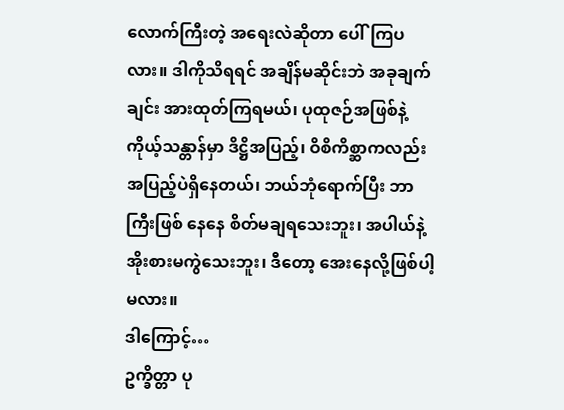လောက်ကြီးတဲ့ အရေးလဲဆိုတာ ပေါ်ကြပလား။ ဒါကိုသိရရင် အချိန်မဆိုင်းဘဲ အခုချက်ချင်း အားထုတ်ကြရမယ်၊ ပုထုဇဉ်အဖြစ်နဲ့ ကိုယ့်သန္တာန်မှာ ဒိဋ္ဌိအပြည့်၊ ဝိစိကိစ္ဆာကလည်း အပြည့်ပဲရှိနေတယ်၊ ဘယ်ဘုံရောက်ပြီး ဘာကြီးဖြစ် နေနေ စိတ်မချရသေးဘူး၊ အပါယ်နဲ့ အိုးစားမကွဲသေးဘူး၊ ဒီတော့ အေးနေလို့ဖြစ်ပါ့မလား။
ဒါကြောင့်…
ဥက္ခိတ္တာ ပု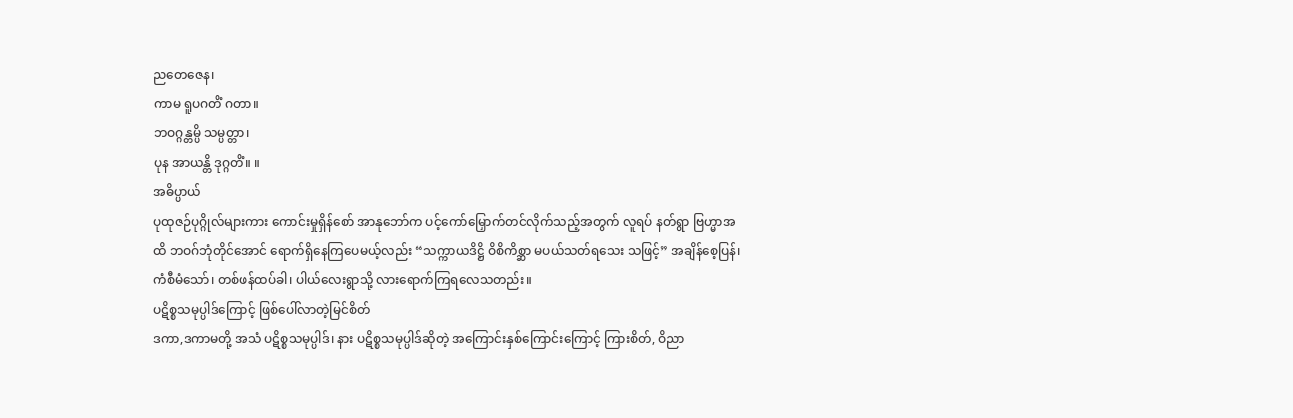ညတေဇေန၊
ကာမ ရူပဂတိံ ဂတာ။
ဘဝဂ္ဂန္တမ္ပိ သမ္ပတ္တာ၊
ပုန အာယန္တိ ဒုဂ္ဂတိံ။ ။
အဓိပ္ပာယ်
ပုထုဇဉ်ပုဂ္ဂိုလ်များကား ကောင်းမှုရှိန်စော် အာနုဘော်က ပင့်ကော်မြှောက်တင်လိုက်သည့်အတွက် လူရပ် နတ်ရွာ ဗြဟ္မာအထိ ဘဝဂ်ဘုံတိုင်အောင် ရောက်ရှိနေကြပေမယ့်လည်း “သက္ကာယဒိဋ္ဌိ ဝိစိကိစ္ဆာ မပယ်သတ်ရသေး သဖြင့်” အချိန်စေ့ပြန်၊ ကံစီမံသော်၊ တစ်ဖန်ထပ်ခါ၊ ပါယ်လေးရွာသို့ လားရောက်ကြရလေသတည်း။
ပဋိစ္စသမုပ္ပါဒ်ကြောင့် ဖြစ်ပေါ်လာတဲ့မြင်စိတ်
ဒကာ,ဒကာမတို့ အသံ ပဋိစ္စသမုပ္ပါဒ်၊ နား ပဋိစ္စသမုပ္ပါဒ်ဆိုတဲ့ အကြောင်းနှစ်ကြောင်းကြောင့် ကြားစိတ်, ဝိညာ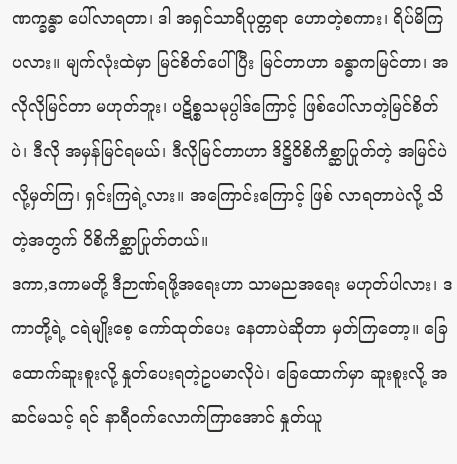ဏက္ခန္ဓာ ပေါ်လာရတာ၊ ဒါ အရှင်သာရိပုတ္တရာ ဟောတဲ့စကား၊ ရိပ်မိကြပလား။ မျက်လုံးထဲမှာ မြင်စိတ်ပေါ် ပြီး မြင်တာဟာ ခန္ဓာကမြင်တာ၊ အလိုလိုမြင်တာ မဟုတ်ဘူး၊ ပဋိစ္စသမုပ္ပါဒ်ကြောင့် ဖြစ်ပေါ်လာတဲ့မြင်စိတ်ပဲ၊ ဒီလို အမှန်မြင်ရမယ်၊ ဒီလိုမြင်တာဟာ ဒိဋ္ဌိဝိစိကိစ္ဆာပြုတ်တဲ့ အမြင်ပဲလို့မှတ်ကြ၊ ရှင်းကြရဲ့လား။ အကြောင်းကြောင့် ဖြစ် လာရတာပဲလို့ သိတဲ့အတွက် ဝိစိကိစ္ဆာပြုတ်တယ်။
ဒကာ,ဒကာမတို့ ဒီဉာဏ်ရဖို့အရေးဟာ သာမညအရေး မဟုတ်ပါလား၊ ဒကာတို့ရဲ့ ငရဲမျိုးစေ့ ကော်ထုတ်ပေး နေတာပဲဆိုတာ မှတ်ကြတော့။ ခြေထောက်ဆူးစူးလို့ နှုတ်ပေးရတဲ့ဥပမာလိုပဲ၊ ခြေထောက်မှာ ဆူးစူးလို့ အဆင်မသင့် ရင် နာရီဝက်လောက်ကြာအောင် နှုတ်ယူ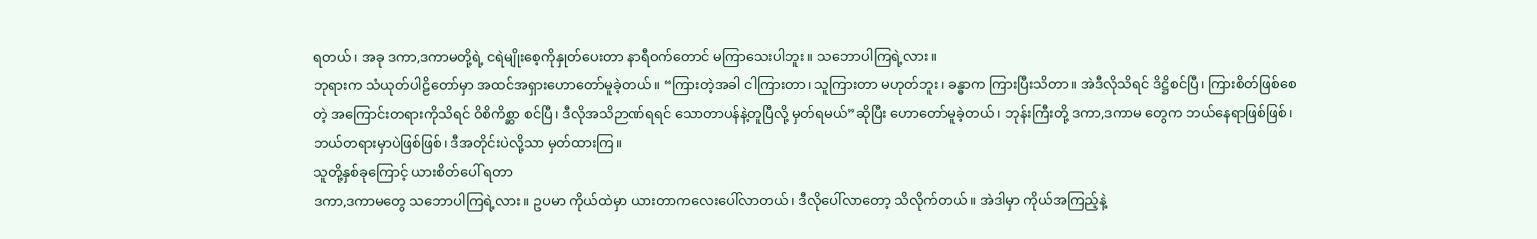ရတယ်၊ အခု ဒကာ,ဒကာမတို့ရဲ့ ငရဲမျိုးစေ့ကိုနှုတ်ပေးတာ နာရီဝက်တောင် မကြာသေးပါဘူး။ သဘောပါကြရဲ့လား။
ဘုရားက သံယုတ်ပါဠိတော်မှာ အထင်အရှားဟောတော်မူခဲ့တယ်။ “ကြားတဲ့အခါ ငါကြားတာ၊ သူကြားတာ မဟုတ်ဘူး၊ ခန္ဓာက ကြားပြီးသိတာ။ အဲဒီလိုသိရင် ဒိဋ္ဌိစင်ပြီ၊ ကြားစိတ်ဖြစ်စေတဲ့ အကြောင်းတရားကိုသိရင် ဝိစိကိစ္ဆာ စင်ပြီ၊ ဒီလိုအသိဉာဏ်ရရင် သောတာပန်နဲ့တူပြီလို့ မှတ်ရမယ်”ဆိုပြီး ဟောတော်မူခဲ့တယ်၊ ဘုန်းကြီးတို့ ဒကာ,ဒကာမ တွေက ဘယ်နေရာဖြစ်ဖြစ်၊ ဘယ်တရားမှာပဲဖြစ်ဖြစ်၊ ဒီအတိုင်းပဲလို့သာ မှတ်ထားကြ။
သူတို့နှစ်ခုကြောင့် ယားစိတ်ပေါ် ရတာ
ဒကာ,ဒကာမတွေ သဘောပါကြရဲ့လား။ ဥပမာ ကိုယ်ထဲမှာ ယားတာကလေးပေါ်လာတယ်၊ ဒီလိုပေါ်လာတော့ သိလိုက်တယ်။ အဲဒါမှာ ကိုယ်အကြည့်နဲ့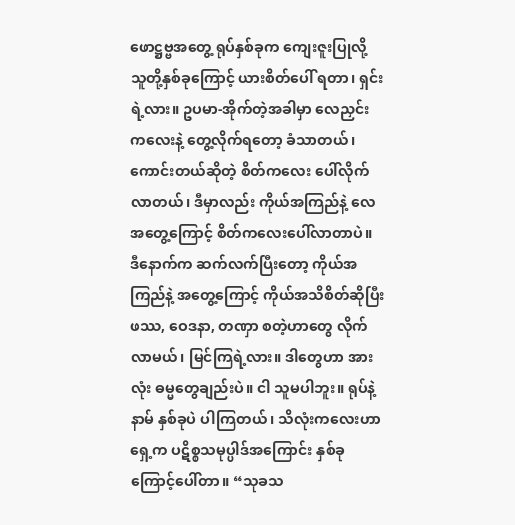ဖောဋ္ဌဗ္ဗအတွေ့ ရုပ်နှစ်ခုက ကျေးဇူးပြုလို့ သူတို့နှစ်ခုကြောင့် ယားစိတ်ပေါ် ရတာ၊ ရှင်းရဲ့လား။ ဥပမာ-အိုက်တဲ့အခါမှာ လေညှင်းကလေးနဲ့ တွေ့လိုက်ရတော့ ခံသာတယ်၊ ကောင်းတယ်ဆိုတဲ့ စိတ်ကလေး ပေါ်လိုက်လာတယ်၊ ဒီမှာလည်း ကိုယ်အကြည်နဲ့ လေအတွေ့ကြောင့် စိတ်ကလေးပေါ်လာတာပဲ။
ဒီနောက်က ဆက်လက်ပြီးတော့ ကိုယ်အကြည်နဲ့ အတွေ့ကြောင့် ကိုယ်အသိစိတ်ဆိုပြီး ဖဿ, ဝေဒနာ, တဏှာ စတဲ့ဟာတွေ လိုက်လာမယ်၊ မြင်ကြရဲ့လား။ ဒါတွေဟာ အားလုံး ဓမ္မတွေချည်းပဲ။ ငါ သူမပါဘူး။ ရုပ်နဲ့နာမ် နှစ်ခုပဲ ပါကြတယ်၊ သိလုံးကလေးဟာ ရှေ့က ပဋိစ္စသမုပ္ပါဒ်အကြောင်း နှစ်ခုကြောင့်ပေါ်တာ။ “သုခသ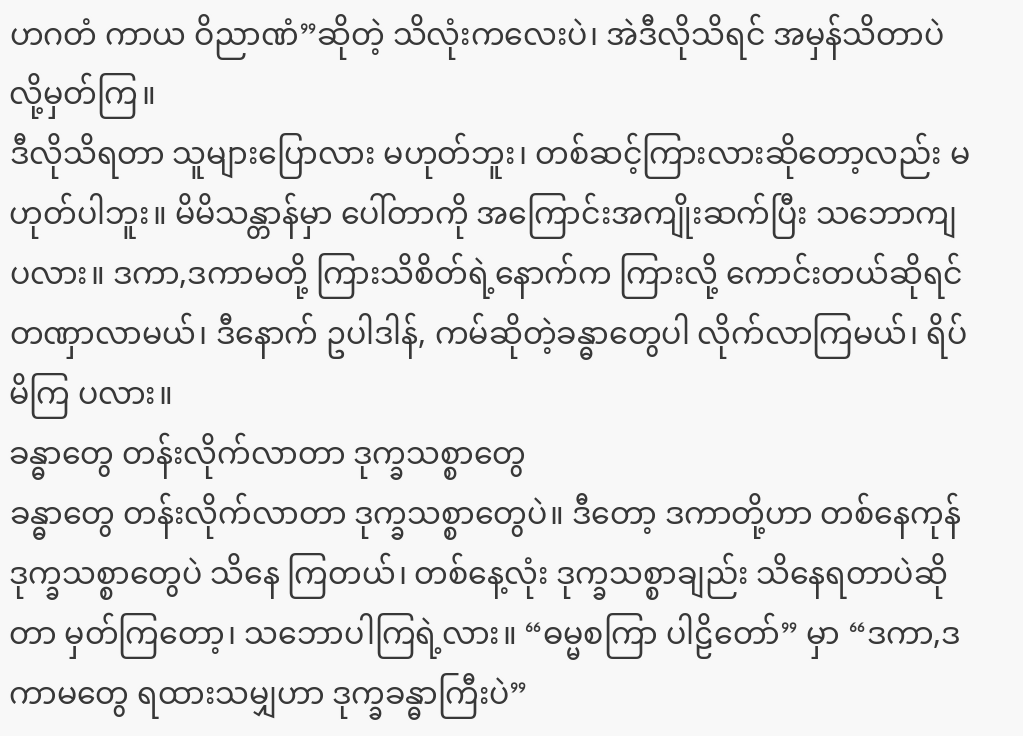ဟဂတံ ကာယ ဝိညာဏံ”ဆိုတဲ့ သိလုံးကလေးပဲ၊ အဲဒီလိုသိရင် အမှန်သိတာပဲလို့မှတ်ကြ။
ဒီလိုသိရတာ သူများပြောလား မဟုတ်ဘူး၊ တစ်ဆင့်ကြားလားဆိုတော့လည်း မဟုတ်ပါဘူး။ မိမိသန္တာန်မှာ ပေါ်တာကို အကြောင်းအကျိုးဆက်ပြီး သဘောကျပလား။ ဒကာ,ဒကာမတို့ ကြားသိစိတ်ရဲ့နောက်က ကြားလို့ ကောင်းတယ်ဆိုရင် တဏှာလာမယ်၊ ဒီနောက် ဥပါဒါန်, ကမ်ဆိုတဲ့ခန္ဓာတွေပါ လိုက်လာကြမယ်၊ ရိပ်မိကြ ပလား။
ခန္ဓာတွေ တန်းလိုက်လာတာ ဒုက္ခသစ္စာတွေ
ခန္ဓာတွေ တန်းလိုက်လာတာ ဒုက္ခသစ္စာတွေပဲ။ ဒီတော့ ဒကာတို့ဟာ တစ်နေကုန် ဒုက္ခသစ္စာတွေပဲ သိနေ ကြတယ်၊ တစ်နေ့လုံး ဒုက္ခသစ္စာချည်း သိနေရတာပဲဆိုတာ မှတ်ကြတော့၊ သဘောပါကြရဲ့လား။ “ဓမ္မစကြာ ပါဠိတော်” မှာ “ဒကာ,ဒကာမတွေ ရထားသမျှဟာ ဒုက္ခခန္ဓာကြီးပဲ”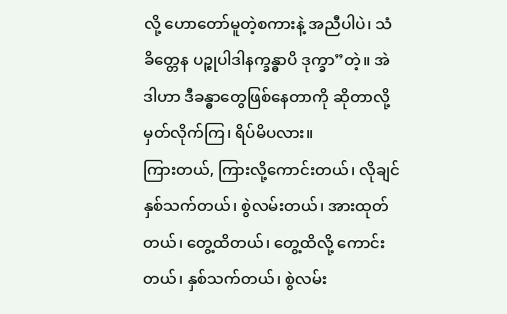လို့ ဟောတော်မူတဲ့စကားနဲ့ အညီပါပဲ၊ သံခိတ္တေန ပဉ္စုပါဒါနက္ခန္ဓာပိ ဒုက္ခာ”တဲ့။ အဲဒါဟာ ဒီခန္ဓာတွေဖြစ်နေတာကို ဆိုတာလို့ မှတ်လိုက်ကြ၊ ရိပ်မိပလား။
ကြားတယ်, ကြားလို့ကောင်းတယ်၊ လိုချင်နှစ်သက်တယ်၊ စွဲလမ်းတယ်၊ အားထုတ်တယ်၊ တွေ့ထိတယ်၊ တွေ့ထိလို့ ကောင်းတယ်၊ နှစ်သက်တယ်၊ စွဲလမ်း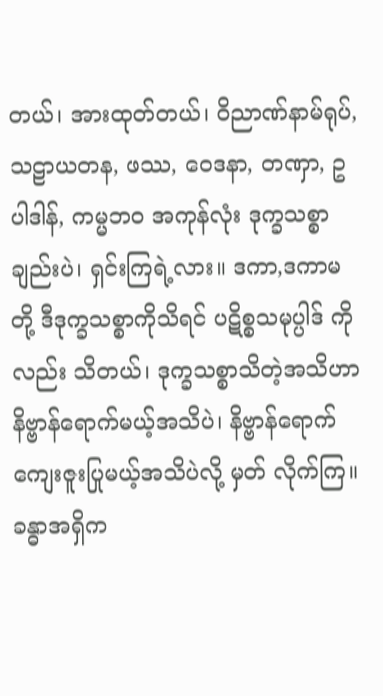တယ်၊ အားထုတ်တယ်၊ ဝိညာဏ်နာမ်ရုပ်, သဠာယတန, ဖဿ, ဝေဒနာ, တဏှာ, ဥပါဒါန်, ကမ္မဘဝ အကုန်လုံး ဒုက္ခသစ္စာချည်းပဲ၊ ရှင်းကြရဲ့လား။ ဒကာ,ဒကာမတို့ ဒီဒုက္ခသစ္စာကိုသိရင် ပဋိစ္စသမုပ္ပါဒ် ကိုလည်း သိတယ်၊ ဒုက္ခသစ္စာသိတဲ့အသိဟာ နိဗ္ဗာန်ရောက်မယ့်အသိပဲ၊ နိဗ္ဗာန်ရောက် ကျေးဇူးပြုမယ့်အသိပဲလို့ မှတ် လိုက်ကြ။
ခန္ဓာအရှိက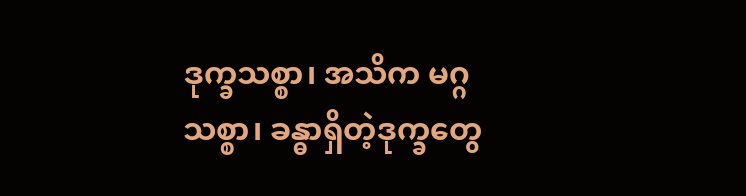ဒုက္ခသစ္စာ၊ အသိက မဂ္ဂသစ္စာ၊ ခန္ဓာရှိတဲ့ဒုက္ခတွေ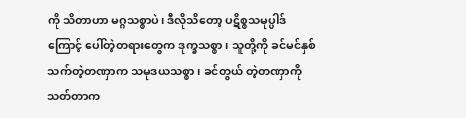ကို သိတာဟာ မဂ္ဂသစ္စာပဲ၊ ဒီလိုသိတော့ ပဋိစ္စသမုပ္ပါဒ်ကြောင့် ပေါ်တဲ့တရားတွေက ဒုက္ခသစ္စာ၊ သူတို့ကို ခင်မင်နှစ်သက်တဲ့တဏှာက သမုဒယသစ္စာ၊ ခင်တွယ် တဲ့တဏှာကို သတ်တာက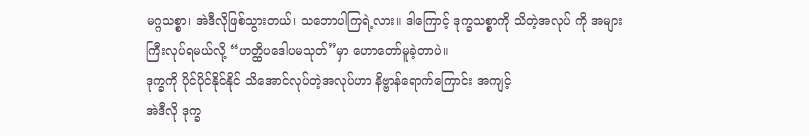မဂ္ဂသစ္စာ၊ အဲဒီလိုဖြစ်သွားတယ်၊ သဘောပါကြရဲ့လား။ ဒါကြောင့် ဒုက္ခသစ္စာကို သိတဲ့အလုပ် ကို အများကြီးလုပ်ရမယ်လို့ “ဟတ္ထိပဒေါပမသုတ်”မှာ ဟောတော်မူခဲ့တာပဲ။
ဒုက္ခကို ပိုင်ပိုင်နိုင်နိုင် သိအောင်လုပ်တဲ့အလုပ်ဟာ နိဗ္ဗာန်ရောက်ကြောင်း အကျင့်
အဲဒီလို ဒုက္ခ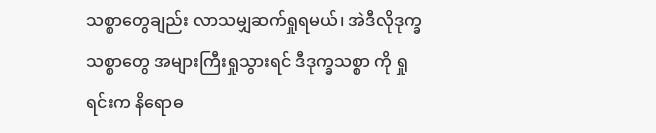သစ္စာတွေချည်း လာသမျှဆက်ရှုရမယ်၊ အဲဒီလိုဒုက္ခသစ္စာတွေ အများကြီးရှုသွားရင် ဒီဒုက္ခသစ္စာ ကို ရှုရင်းက နိရောဓ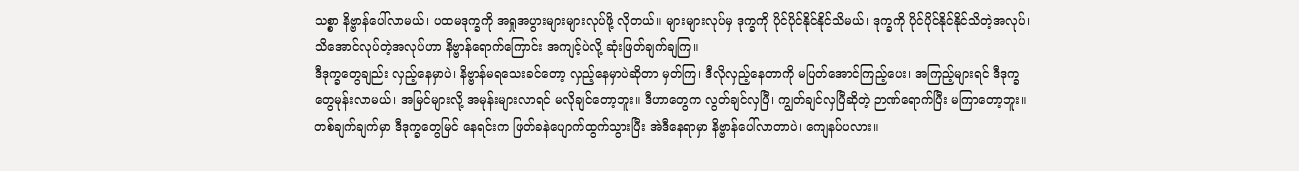သစ္စာ နိဗ္ဗာန်ပေါ်လာမယ်၊ ပထမဒုက္ခကို အရှုအပွားများများလုပ်ဖို့ လိုတယ်။ များများလုပ်မှ ဒုက္ခကို ပိုင်ပိုင်နိုင်နိုင်သိမယ်၊ ဒုက္ခကို ပိုင်ပိုင်နိုင်နိုင်သိတဲ့အလုပ်၊ သိအောင်လုပ်တဲ့အလုပ်ဟာ နိဗ္ဗာန်ရောက်ကြောင်း အကျင့်ပဲလို့ ဆုံးဖြတ်ချက်ချကြ။
ဒီဒုက္ခတွေချည်း လှည့်နေမှာပဲ၊ နိဗ္ဗာန်မရသေးခင်တော့ လှည့်နေမှာပဲဆိုတာ မှတ်ကြ၊ ဒီလိုလှည့်နေတာကို မပြတ်အောင်ကြည့်ပေး၊ အကြည့်များရင် ဒီဒုက္ခတွေမုန်းလာမယ်၊ အမြင်များလို့ အမုန်းများလာရင် မလိုချင်တော့ဘူး။ ဒီဟာတွေက လွတ်ချင်လှပြီ၊ ကျွတ်ချင်လှပြီဆိုတဲ့ ဉာဏ်ရောက်ပြီး မကြာတော့ဘူး။ တစ်ချက်ချက်မှာ ဒီဒုက္ခတွေမြင် နေရင်းက ဖြတ်ခနဲပျောက်ထွက်သွားပြီး အဲဒီနေရာမှာ နိဗ္ဗာန်ပေါ်လာတာပဲ၊ ကျေနပ်ပလား။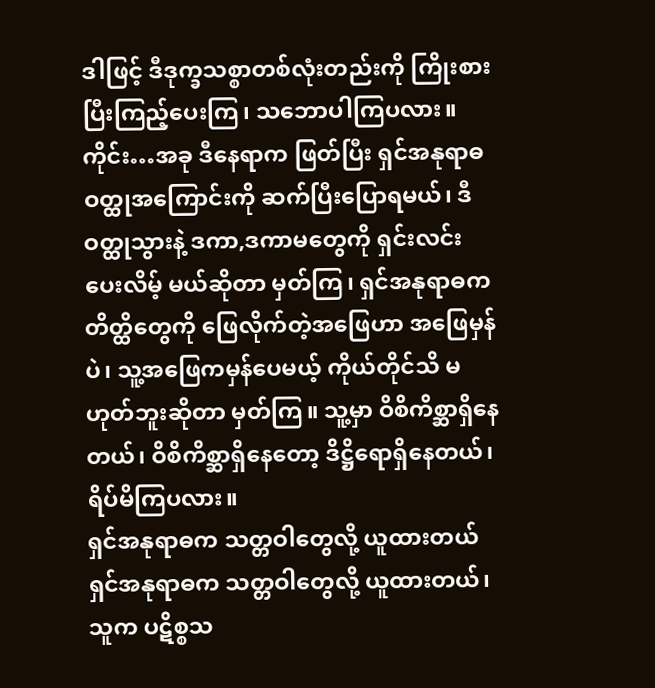ဒါဖြင့် ဒီဒုက္ခသစ္စာတစ်လုံးတည်းကို ကြိုးစားပြီးကြည့်ပေးကြ၊ သဘောပါကြပလား။
ကိုင်း…အခု ဒီနေရာက ဖြတ်ပြီး ရှင်အနုရာဓဝတ္ထုအကြောင်းကို ဆက်ပြီးပြောရမယ်၊ ဒီဝတ္ထုသွားနဲ့ ဒကာ,ဒကာမတွေကို ရှင်းလင်းပေးလိမ့် မယ်ဆိုတာ မှတ်ကြ၊ ရှင်အနုရာဓက တိတ္ထိတွေကို ဖြေလိုက်တဲ့အဖြေဟာ အဖြေမှန်ပဲ၊ သူ့အဖြေကမှန်ပေမယ့် ကိုယ်တိုင်သိ မဟုတ်ဘူးဆိုတာ မှတ်ကြ။ သူ့မှာ ဝိစိကိစ္ဆာရှိနေတယ်၊ ဝိစိကိစ္ဆာရှိနေတော့ ဒိဋ္ဌိရောရှိနေတယ်၊ ရိပ်မိကြပလား။
ရှင်အနုရာဓက သတ္တဝါတွေလို့ ယူထားတယ်
ရှင်အနုရာဓက သတ္တဝါတွေလို့ ယူထားတယ်၊ သူက ပဋိစ္စသ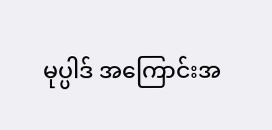မုပ္ပါဒ် အကြောင်းအ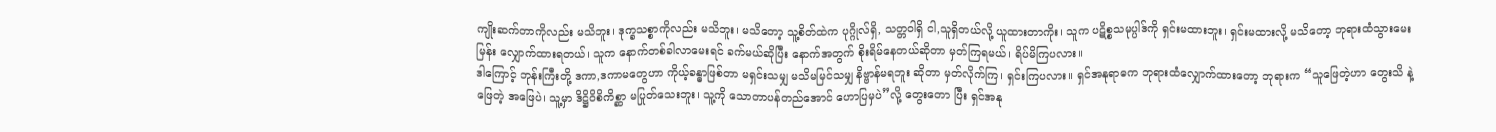ကျိုးဆက်တာကိုလည်း မသိဘူး၊ ဒုက္ခသစ္စာကိုလည်း မသိဘူး၊ မသိတော့ သူ့စိတ်ထဲက ပုဂ္ဂိုလ်ရှိ, သတ္တဝါရှိ ငါ,သူရှိတယ်လို့ ယူထားတာကိုး၊ သူက ပဋိစ္စသမုပ္ပါဒ်ကို ရှင်းမထားဘူး၊ ရှင်းမထားလို့ မသိတော့ ဘုရားထံသွားမေးမြန်း လျှောက်ထားရတယ်၊ သူက နောက်တစ်ခါလာမေးရင် ခက်မယ်ဆိုပြီး နောက်အတွက် စိုးရိမ်နေတယ်ဆိုတာ မှတ်ကြရမယ်၊ ရိပ်မိကြပလား။
ဒါကြောင့် ဘုန်းကြီးတို့ ဒကာ,ဒကာမတွေဟာ ကိုယ့်ခန္ဓာဖြစ်တာ မရှင်းသမျှ မသိမမြင်သမျှ နိဗ္ဗာန်မရဘူး ဆိုတာ မှတ်လိုက်ကြ၊ ရှင်းကြပလား။ ရှင်အနုရာဓက ဘုရားထံလျှောက်ထားတော့ ဘုရားက “သူဖြေတဲ့ဟာ တွေးသိ နဲ့ဖြေတဲ့ အဖြေပဲ၊ သူ့မှာ ဒိဋ္ဌိဝိစိကိစ္ဆာ မပြုတ်သေးဘူး၊ သူ့ကို သောတာပန်တည်အောင် ဟောပြမှပဲ”လို့ တွေးတော ပြီး ရှင်အနု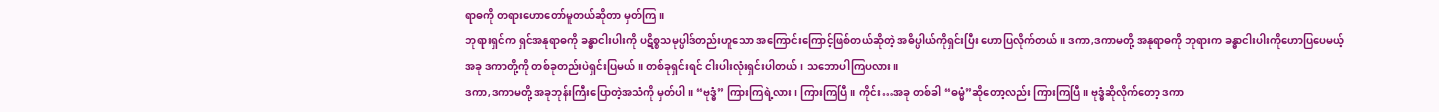ရာဓကို တရားဟောတော်မူတယ်ဆိုတာ မှတ်ကြ။
ဘုရားရှင်က ရှင်အနုရာဓကို ခန္ဓာငါးပါးကို ပဋိစ္စသမုပ္ပါဒ်တည်းဟူသော အကြောင်းကြောင့်ဖြစ်တယ်ဆိုတဲ့ အဓိပ္ပါယ်ကိုရှင်းပြီး ဟောပြလိုက်တယ်။ ဒကာ,ဒကာမတို့ အနုရာဓကို ဘုရားက ခန္ဓာငါးပါးကိုဟောပြပေမယ့် အခု ဒကာတို့ကို တစ်ခုတည်းပဲရှင်းပြမယ်။ တစ်ခုရှင်းရင် ငါးပါးလုံးရှင်းပါတယ်၊ သဘောပါကြပလား။
ဒကာ,ဒကာမတို့ အခုဘုန်းကြီးပြောတဲ့အသံကို မှတ်ပါ။ “ဗုဒ္ဓံ” ကြားကြရဲ့လား၊ ကြားကြပြီ။ ကိုင်း…အခု တစ်ခါ “ဓမ္မံ”ဆိုတော့လည်း ကြားကြပြီ။ ဗုဒ္ဓံဆိုလိုက်တော့ ဒကာ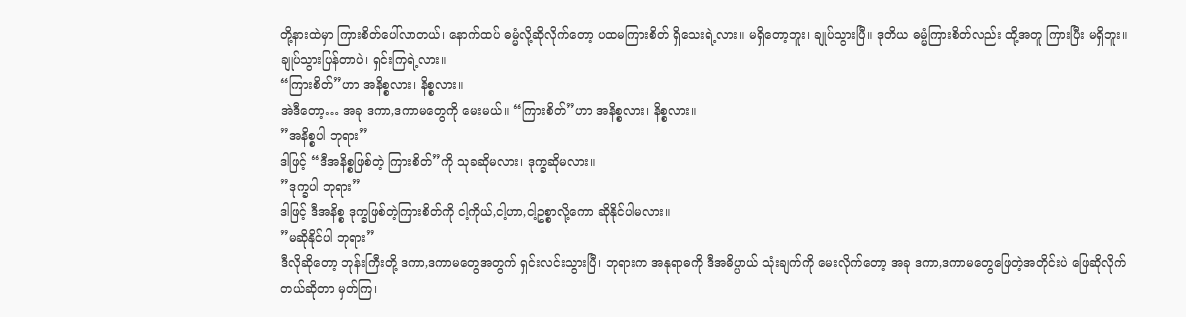တို့နားထဲမှာ ကြားစိတ်ပေါ်လာတယ်၊ နောက်ထပ် ဓမ္မံလို့ဆိုလိုက်တော့ ပထမကြားစိတ် ရှိသေးရဲ့လား။ မရှိတော့ဘူး၊ ချုပ်သွားပြီ။ ဒုတိယ ဓမ္မံကြားစိတ်လည်း ထို့အတူ ကြားပြီး မရှိဘူး။ ချုပ်သွားပြန်တာပဲ၊ ရှင်းကြရဲ့လား။
“ကြားစိတ်”ဟာ အနိစ္စလား၊ နိစ္စလား။
အဲဒီတော့… အခု ဒကာ,ဒကာမတွေကို မေးမယ်။ “ကြားစိတ်”ဟာ အနိစ္စလား၊ နိစ္စလား။
”အနိစ္စပါ ဘုရား”
ဒါဖြင့် “ဒီအနိစ္စဖြစ်တဲ့ ကြားစိတ်”ကို သုခဆိုမလား၊ ဒုက္ခဆိုမလား။
”ဒုက္ခပါ ဘုရား”
ဒါဖြင့် ဒီအနိစ္စ ဒုက္ခဖြစ်တဲ့ကြားစိတ်ကို ငါ့ကိုယ်,ငါ့ဟာ,ငါ့ဥစ္စာလို့ကော ဆိုနိုင်ပါမလား။
”မဆိုနိုင်ပါ ဘုရား”
ဒီလိုဆိုတော့ ဘုန်းကြီးတို့ ဒကာ,ဒကာမတွေအတွက် ရှင်းလင်းသွားပြီ၊ ဘုရားက အနုရာဓကို ဒီအဓိပ္ပာယ် သုံးချက်ကို မေးလိုက်တော့ အခု ဒကာ,ဒကာမတွေဖြေတဲ့အတိုင်းပဲ ဖြေဆိုလိုက်တယ်ဆိုတာ မှတ်ကြ၊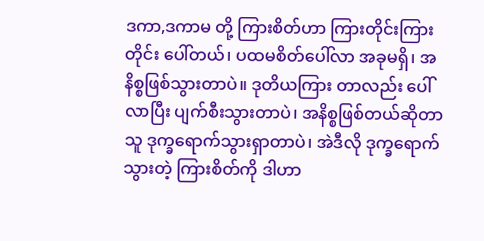ဒကာ,ဒကာမ တို့ ကြားစိတ်ဟာ ကြားတိုင်းကြားတိုင်း ပေါ်တယ်၊ ပထမစိတ်ပေါ်လာ အခုမရှိ၊ အနိစ္စဖြစ်သွားတာပဲ။ ဒုတိယကြား တာလည်း ပေါ်လာပြီး ပျက်စီးသွားတာပဲ၊ အနိစ္စဖြစ်တယ်ဆိုတာ သူ ဒုက္ခရောက်သွားရှာတာပဲ၊ အဲဒီလို ဒုက္ခရောက် သွားတဲ့ ကြားစိတ်ကို ဒါဟာ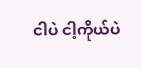ငါပဲ ငါ့ကိုယ်ပဲ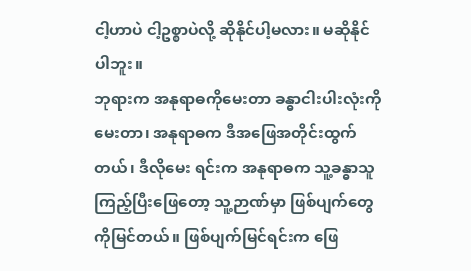ငါ့ဟာပဲ ငါ့ဥစ္စာပဲလို့ ဆိုနိုင်ပါ့မလား။ မဆိုနိုင်ပါဘူး။
ဘုရားက အနုရာဓကိုမေးတာ ခန္ဓာငါးပါးလုံးကိုမေးတာ၊ အနုရာဓက ဒီအဖြေအတိုင်းထွက်တယ်၊ ဒီလိုမေး ရင်းက အနုရာဓက သူ့ခန္ဓာသူကြည့်ပြီးဖြေတော့ သူ့ဉာဏ်မှာ ဖြစ်ပျက်တွေကိုမြင်တယ်။ ဖြစ်ပျက်မြင်ရင်းက ဖြေ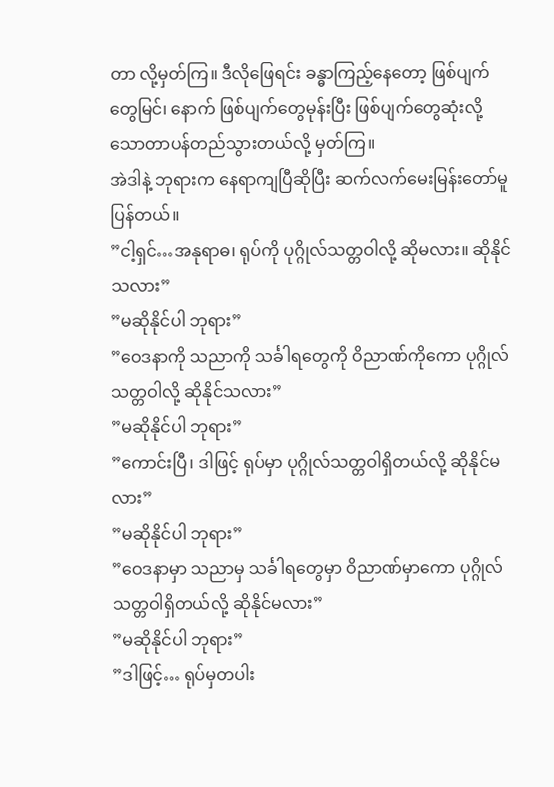တာ လို့မှတ်ကြ။ ဒီလိုဖြေရင်း ခန္ဓာကြည့်နေတော့ ဖြစ်ပျက်တွေမြင်၊ နောက် ဖြစ်ပျက်တွေမုန်းပြီး ဖြစ်ပျက်တွေဆုံးလို့ သောတာပန်တည်သွားတယ်လို့ မှတ်ကြ။
အဲဒါနဲ့ ဘုရားက နေရာကျပြီဆိုပြီး ဆက်လက်မေးမြန်းတော်မူပြန်တယ်။
”ငါ့ရှင်…အနုရာဓ၊ ရုပ်ကို ပုဂ္ဂိုလ်သတ္တဝါလို့ ဆိုမလား။ ဆိုနိုင်သလား”
”မဆိုနိုင်ပါ ဘုရား”
”ဝေဒနာကို သညာကို သင်္ခါရတွေကို ဝိညာဏ်ကိုကော ပုဂ္ဂိုလ်သတ္တဝါလို့ ဆိုနိုင်သလား”
”မဆိုနိုင်ပါ ဘုရား”
”ကောင်းပြီ၊ ဒါဖြင့် ရုပ်မှာ ပုဂ္ဂိုလ်သတ္တဝါရှိတယ်လို့ ဆိုနိုင်မလား”
”မဆိုနိုင်ပါ ဘုရား”
”ဝေဒနာမှာ သညာမှ သင်္ခါရတွေမှာ ဝိညာဏ်မှာကော ပုဂ္ဂိုလ်သတ္တဝါရှိတယ်လို့ ဆိုနိုင်မလား”
”မဆိုနိုင်ပါ ဘုရား”
”ဒါဖြင့်… ရုပ်မှတပါး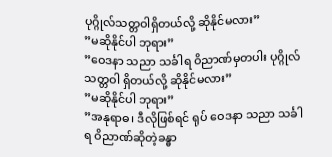ပုဂ္ဂိုလ်သတ္တဝါရှိတယ်လို့ ဆိုနိုင်မလား”
”မဆိုနိုင်ပါ ဘုရား”
”ဝေဒနာ သညာ သင်္ခါရ ဝိညာဏ်မှတပါး ပုဂ္ဂိုလ်သတ္တဝါ ရှိတယ်လို့ ဆိုနိုင်မလား”
”မဆိုနိုင်ပါ ဘုရား”
”အနုရာဓ၊ ဒီလိုဖြစ်ရင် ရုပ် ဝေဒနာ သညာ သင်္ခါရ ဝိညာဏ်ဆိုတဲ့ခန္ဓာ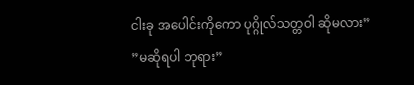ငါးခု အပေါင်းကိုကော ပုဂ္ဂိုလ်သတ္တဝါ ဆိုမလား”
”မဆိုရပါ ဘုရား”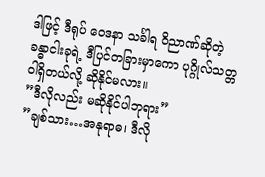ဒါဖြင့် ဒီရုပ် ဝေဒနာ သင်္ခါရ ဝိညာဏ်ဆိုတဲ့ ခန္ဓာငါးခုရဲ့ ဒီပြင်တခြားမှာကော ပုဂ္ဂိုလ်သတ္တဝါရှိတယ်လို့ ဆိုနိုင်မလား။
”ဒီလိုလည်း မဆိုနိုင်ပါဘုရား”
”ချစ်သား…အနုရာဓ၊ ဒီလို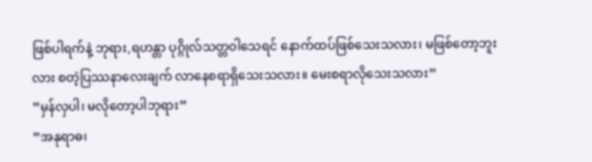ဖြစ်ပါရက်နဲ့ ဘုရား,ရဟန္တာ ပုဂ္ဂိုလ်သတ္တဝါသေရင် နောက်ထပ်ဖြစ်သေးသလား၊ မဖြစ်တော့ဘူးလား စတဲ့ပြဿနာလေးချက် လာနေစရာရှိသေးသလား။ မေးစရာလိုသေးသလား”
”မှန်လှပါ၊ မလိုတော့ပါဘုရား”
”အနုရာဓ၊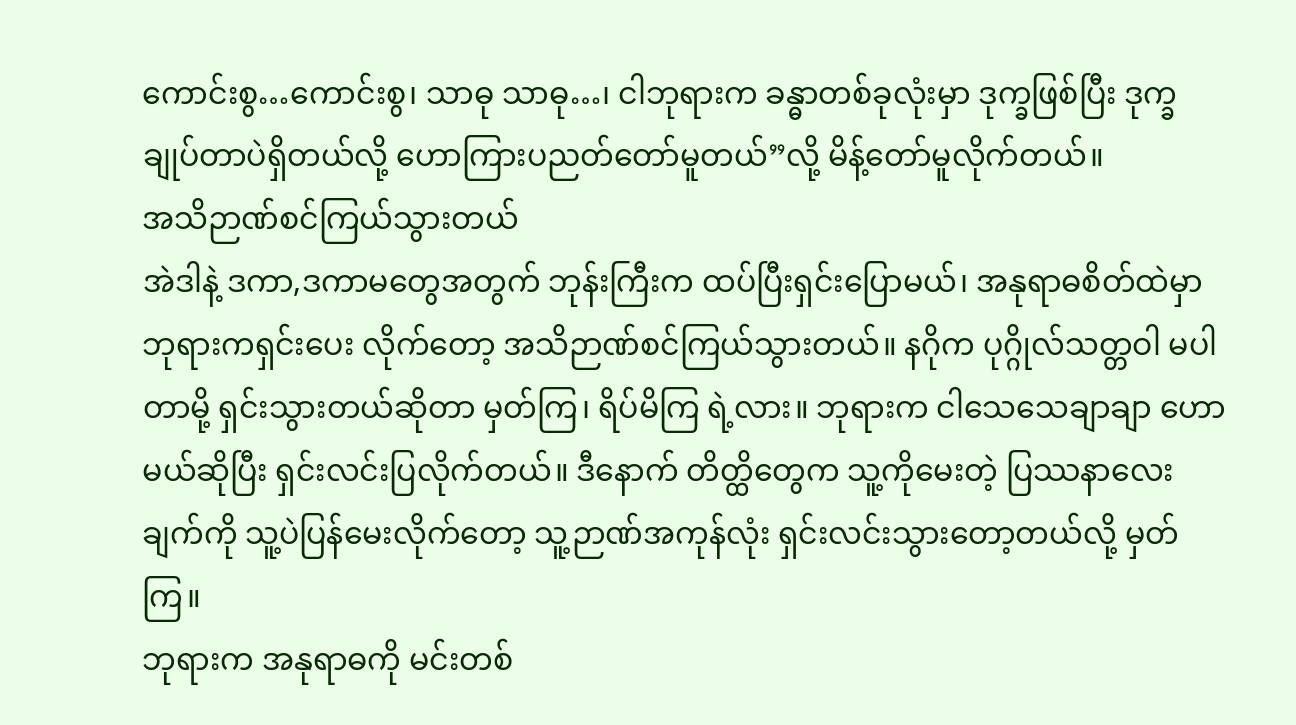ကောင်းစွ…ကောင်းစွ၊ သာဓု သာဓု…၊ ငါဘုရားက ခန္ဓာတစ်ခုလုံးမှာ ဒုက္ခဖြစ်ပြီး ဒုက္ခ ချုပ်တာပဲရှိတယ်လို့ ဟောကြားပညတ်တော်မူတယ်”လို့ မိန့်တော်မူလိုက်တယ်။
အသိဉာဏ်စင်ကြယ်သွားတယ်
အဲဒါနဲ့ ဒကာ,ဒကာမတွေအတွက် ဘုန်းကြီးက ထပ်ပြီးရှင်းပြောမယ်၊ အနုရာဓစိတ်ထဲမှာ ဘုရားကရှင်းပေး လိုက်တော့ အသိဉာဏ်စင်ကြယ်သွားတယ်။ နဂိုက ပုဂ္ဂိုလ်သတ္တဝါ မပါတာမို့ ရှင်းသွားတယ်ဆိုတာ မှတ်ကြ၊ ရိပ်မိကြ ရဲ့လား။ ဘုရားက ငါသေသေချာချာ ဟောမယ်ဆိုပြီး ရှင်းလင်းပြလိုက်တယ်။ ဒီနောက် တိတ္ထိတွေက သူ့ကိုမေးတဲ့ ပြဿနာလေးချက်ကို သူ့ပဲပြန်မေးလိုက်တော့ သူ့ဉာဏ်အကုန်လုံး ရှင်းလင်းသွားတော့တယ်လို့ မှတ်ကြ။
ဘုရားက အနုရာဓကို မင်းတစ်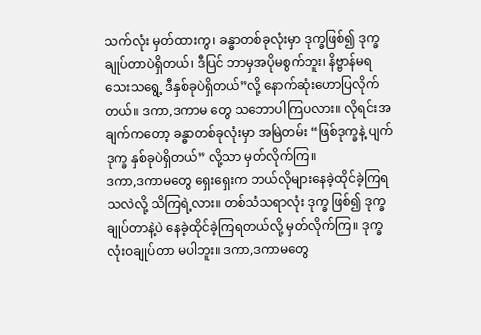သက်လုံး မှတ်ထားကွ၊ ခန္ဓာတစ်ခုလုံးမှာ ဒုက္ခဖြစ်၍ ဒုက္ခချုပ်တာပဲရှိတယ်၊ ဒီပြင် ဘာမှအပိုမစွက်ဘူး၊ နိဗ္ဗာန်မရသေးသရွေ့ ဒီနှစ်ခုပဲရှိတယ်”လို့ နောက်ဆုံးဟောပြလိုက်တယ်။ ဒကာ,ဒကာမ တွေ သဘောပါကြပလား။ လိုရင်းအချက်ကတော့ ခန္ဓာတစ်ခုလုံးမှာ အမြဲတမ်း “ဖြစ်ဒုက္ခနဲ့ ပျက်ဒုက္ခ နှစ်ခုပဲရှိတယ်” လို့သာ မှတ်လိုက်ကြ။
ဒကာ,ဒကာမတွေ ရှေးရှေးက ဘယ်လိုများနေခဲ့ထိုင်ခဲ့ကြရသလဲလို့ သိကြရဲ့လား။ တစ်သံသရာလုံး ဒုက္ခ ဖြစ်၍ ဒုက္ခချုပ်တာနဲ့ပဲ နေခဲ့ထိုင်ခဲ့ကြရတယ်လို့ မှတ်လိုက်ကြ။ ဒုက္ခလုံးဝချုပ်တာ မပါဘူး။ ဒကာ,ဒကာမတွေ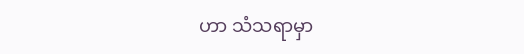ဟာ သံသရာမှာ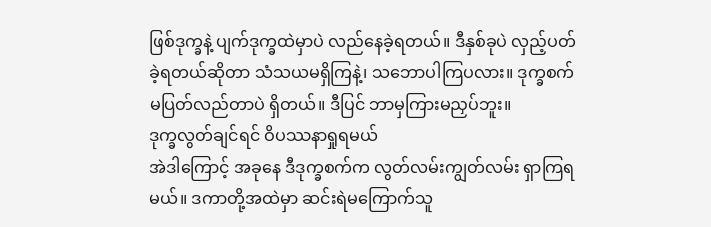ဖြစ်ဒုက္ခနဲ့ ပျက်ဒုက္ခထဲမှာပဲ လည်နေခဲ့ရတယ်။ ဒီနှစ်ခုပဲ လှည့်ပတ်ခဲ့ရတယ်ဆိုတာ သံသယမရှိကြနဲ့၊ သဘောပါကြပလား။ ဒုက္ခစက်မပြတ်လည်တာပဲ ရှိတယ်။ ဒီပြင် ဘာမှကြားမညှပ်ဘူး။
ဒုက္ခလွတ်ချင်ရင် ဝိပဿနာရှုရမယ်
အဲဒါကြောင့် အခုနေ ဒီဒုက္ခစက်က လွတ်လမ်းကျွတ်လမ်း ရှာကြရမယ်။ ဒကာတို့အထဲမှာ ဆင်းရဲမကြောက်သူ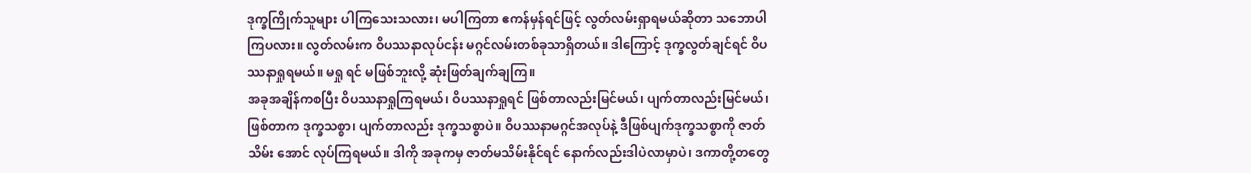ဒုက္ခကြိုက်သူများ ပါကြသေးသလား၊ မပါကြတာ ဧကန်မှန်ရင်ဖြင့် လွတ်လမ်းရှာရမယ်ဆိုတာ သဘောပါကြပလား။ လွတ်လမ်းက ဝိပဿနာလုပ်ငန်း မဂ္ဂင်လမ်းတစ်ခုသာရှိတယ်။ ဒါကြောင့် ဒုက္ခလွတ်ချင်ရင် ဝိပဿနာရှုရမယ်။ မရှု ရင် မဖြစ်ဘူးလို့ ဆုံးဖြတ်ချက်ချကြ။
အခုအချိန်ကစပြီး ဝိပဿနာရှုကြရမယ်၊ ဝိပဿနာရှုရင် ဖြစ်တာလည်းမြင်မယ်၊ ပျက်တာလည်းမြင်မယ်၊ ဖြစ်တာက ဒုက္ခသစ္စာ၊ ပျက်တာလည်း ဒုက္ခသစ္စာပဲ။ ဝိပဿနာမဂ္ဂင်အလုပ်နဲ့ ဒီဖြစ်ပျက်ဒုက္ခသစ္စာကို ဇာတ်သိမ်း အောင် လုပ်ကြရမယ်။ ဒါကို အခုကမှ ဇာတ်မသိမ်းနိုင်ရင် နောက်လည်းဒါပဲလာမှာပဲ၊ ဒကာတို့တတွေ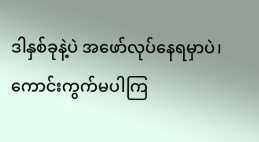ဒါနှစ်ခုနဲ့ပဲ အဖော်လုပ်နေရမှာပဲ၊ ကောင်းကွက်မပါကြ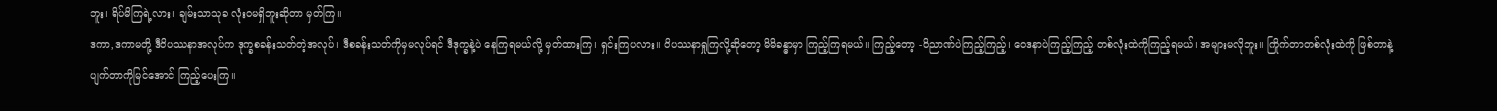ဘူး၊ ရိပ်မိကြရဲ့လား၊ ချမ်းသာသုခ လုံးဝမရှိဘူးဆိုတာ မှတ်ကြ။
ဒကာ,ဒကာမတို့ ဒီဝိပဿနာအလုပ်က ဒုက္ခစခန်းသတ်တဲ့အလုပ်၊ ဒီစခန်းသတ်ကိုမှမလုပ်ရင် ဒီဒုက္ခနဲ့ပဲ နေကြရမယ်လို့ မှတ်ထားကြ၊ ရှင်းကြပလား။ ဝိပဿနာရှုကြလို့ဆိုတော့ မိမိခန္ဓာမှာ ကြည့်ကြရမယ်။ ကြည့်တော့ -ဝိညာဏ်ပဲကြည့်ကြည့်၊ ဝေဒနာပဲကြည့်ကြည့် တစ်လုံးထဲကိုကြည့်ရမယ်၊ အများမလိုဘူး။ ကြိုက်တာတစ်လုံးထဲကို ဖြစ်တာနဲ့ ပျက်တာကိုမြင်အောင် ကြည့်ပေးကြ။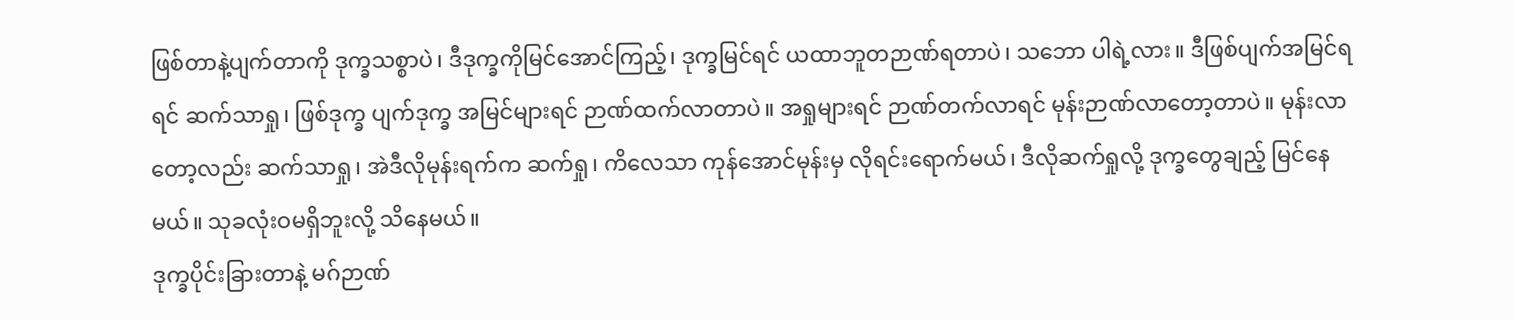ဖြစ်တာနဲ့ပျက်တာကို ဒုက္ခသစ္စာပဲ၊ ဒီဒုက္ခကိုမြင်အောင်ကြည့်၊ ဒုက္ခမြင်ရင် ယထာဘူတဉာဏ်ရတာပဲ၊ သဘော ပါရဲ့လား။ ဒီဖြစ်ပျက်အမြင်ရရင် ဆက်သာရှု၊ ဖြစ်ဒုက္ခ ပျက်ဒုက္ခ အမြင်များရင် ဉာဏ်ထက်လာတာပဲ။ အရှုများရင် ဉာဏ်တက်လာရင် မုန်းဉာဏ်လာတော့တာပဲ။ မုန်းလာတော့လည်း ဆက်သာရှု၊ အဲဒီလိုမုန်းရက်က ဆက်ရှု၊ ကိလေသာ ကုန်အောင်မုန်းမှ လိုရင်းရောက်မယ်၊ ဒီလိုဆက်ရှုလို့ ဒုက္ခတွေချည့် မြင်နေမယ်။ သုခလုံးဝမရှိဘူးလို့ သိနေမယ်။
ဒုက္ခပိုင်းခြားတာနဲ့ မဂ်ဉာဏ်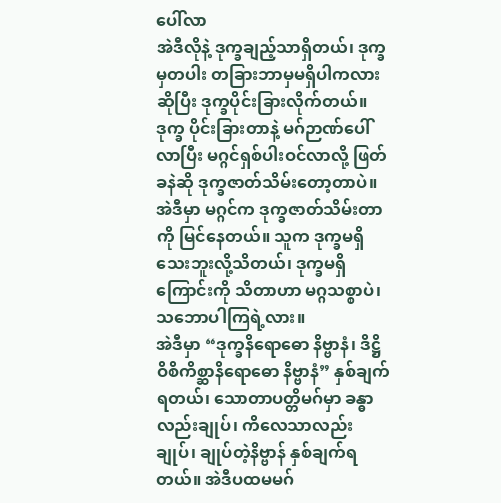ပေါ်လာ
အဲဒီလိုနဲ့ ဒုက္ခချည့်သာရှိတယ်၊ ဒုက္ခမှတပါး တခြားဘာမှမရှိပါကလားဆိုပြီး ဒုက္ခပိုင်းခြားလိုက်တယ်။ ဒုက္ခ ပိုင်းခြားတာနဲ့ မဂ်ဉာဏ်ပေါ်လာပြီး မဂ္ဂင်ရှစ်ပါးဝင်လာလို့ ဖြတ်ခနဲဆို ဒုက္ခဇာတ်သိမ်းတော့တာပဲ။ အဲဒီမှာ မဂ္ဂင်က ဒုက္ခဇာတ်သိမ်းတာကို မြင်နေတယ်။ သူက ဒုက္ခမရှိသေးဘူးလို့သိတယ်၊ ဒုက္ခမရှိကြောင်းကို သိတာဟာ မဂ္ဂသစ္စာပဲ၊ သဘောပါကြရဲ့လား။
အဲဒီမှာ “ဒုက္ခနိရောဓော နိဗ္ဗာနံ၊ ဒိဋ္ဌိဝိစိကိစ္ဆာနိရောဓော နိဗ္ဗာနံ” နှစ်ချက်ရတယ်၊ သောတာပတ္တိမဂ်မှာ ခန္ဓာလည်းချုပ်၊ ကိလေသာလည်းချုပ်၊ ချုပ်တဲ့နိဗ္ဗာန် နှစ်ချက်ရတယ်။ အဲဒီပထမမဂ်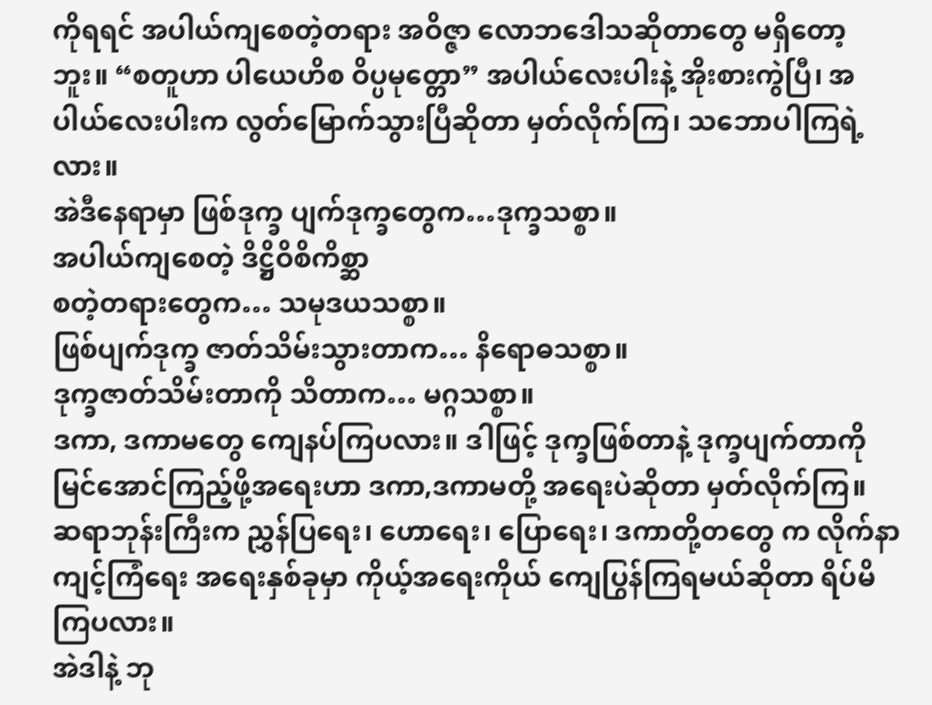ကိုရရင် အပါယ်ကျစေတဲ့တရား အဝိဇ္ဇာ လောဘဒေါသဆိုတာတွေ မရှိတော့ဘူး။ “စတူဟာ ပါယေဟိစ ဝိပ္ပမုတ္တော” အပါယ်လေးပါးနဲ့ အိုးစားကွဲပြီ၊ အပါယ်လေးပါးက လွတ်မြောက်သွားပြီဆိုတာ မှတ်လိုက်ကြ၊ သဘောပါကြရဲ့လား။
အဲဒီနေရာမှာ ဖြစ်ဒုက္ခ ပျက်ဒုက္ခတွေက…ဒုက္ခသစ္စာ။
အပါယ်ကျစေတဲ့ ဒိဋ္ဌိဝိစိကိစ္ဆာ
စတဲ့တရားတွေက… သမုဒယသစ္စာ။
ဖြစ်ပျက်ဒုက္ခ ဇာတ်သိမ်းသွားတာက… နိရောဓသစ္စာ။
ဒုက္ခဇာတ်သိမ်းတာကို သိတာက… မဂ္ဂသစ္စာ။
ဒကာ, ဒကာမတွေ ကျေနပ်ကြပလား။ ဒါဖြင့် ဒုက္ခဖြစ်တာနဲ့ ဒုက္ခပျက်တာကို မြင်အောင်ကြည့်ဖို့အရေးဟာ ဒကာ,ဒကာမတို့ အရေးပဲဆိုတာ မှတ်လိုက်ကြ။ ဆရာဘုန်းကြီးက ညွှန်ပြရေး၊ ဟောရေး၊ ပြောရေး၊ ဒကာတို့တတွေ က လိုက်နာကျင့်ကြံရေး အရေးနှစ်ခုမှာ ကိုယ့်အရေးကိုယ် ကျေပြွန်ကြရမယ်ဆိုတာ ရိပ်မိကြပလား။
အဲဒါနဲ့ ဘု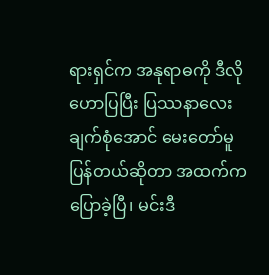ရားရှင်က အနုရာဓကို ဒီလိုဟောပြပြီး ပြဿနာလေးချက်စုံအောင် မေးတော်မူပြန်တယ်ဆိုတာ အထက်ကပြောခဲ့ပြီ၊ မင်းဒီ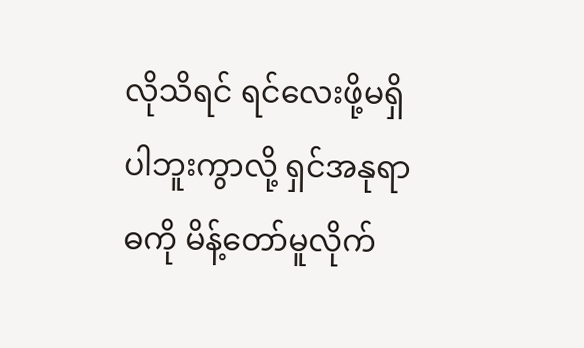လိုသိရင် ရင်လေးဖို့မရှိပါဘူးကွာလို့ ရှင်အနုရာဓကို မိန့်တော်မူလိုက်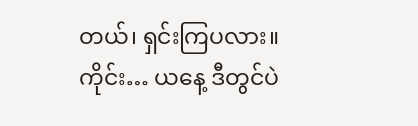တယ်၊ ရှင်းကြပလား။
ကိုင်း… ယနေ့ ဒီတွင်ပဲ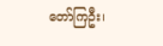တော်ကြဦး၊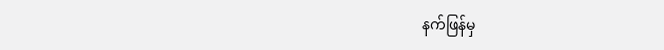နက်ဖြန်မှ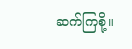ဆက်ကြစို့။